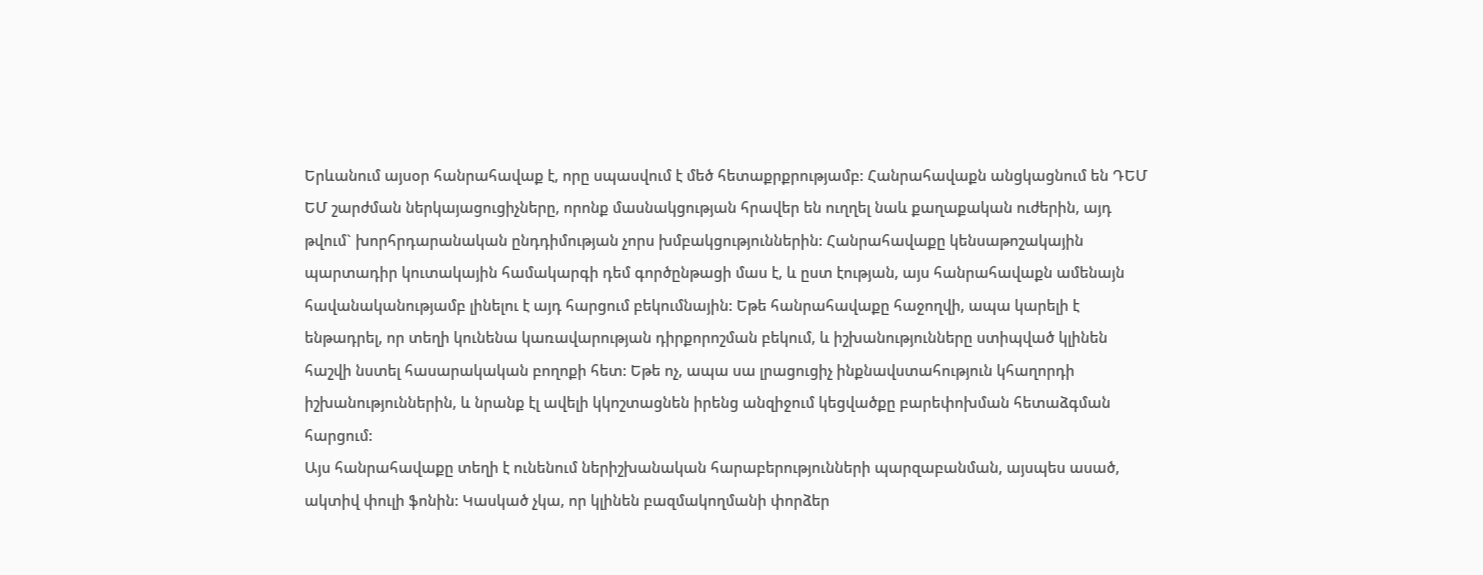Երևանում այսօր հանրահավաք է, որը սպասվում է մեծ հետաքրքրությամբ: Հանրահավաքն անցկացնում են ԴԵՄ ԵՄ շարժման ներկայացուցիչները, որոնք մասնակցության հրավեր են ուղղել նաև քաղաքական ուժերին, այդ թվում` խորհրդարանական ընդդիմության չորս խմբակցություններին: Հանրահավաքը կենսաթոշակային պարտադիր կուտակային համակարգի դեմ գործընթացի մաս է, և ըստ էության, այս հանրահավաքն ամենայն հավանականությամբ լինելու է այդ հարցում բեկումնային: Եթե հանրահավաքը հաջողվի, ապա կարելի է ենթադրել, որ տեղի կունենա կառավարության դիրքորոշման բեկում, և իշխանությունները ստիպված կլինեն հաշվի նստել հասարակական բողոքի հետ: Եթե ոչ, ապա սա լրացուցիչ ինքնավստահություն կհաղորդի իշխանություններին, և նրանք էլ ավելի կկոշտացնեն իրենց անզիջում կեցվածքը բարեփոխման հետաձգման հարցում:
Այս հանրահավաքը տեղի է ունենում ներիշխանական հարաբերությունների պարզաբանման, այսպես ասած, ակտիվ փուլի ֆոնին: Կասկած չկա, որ կլինեն բազմակողմանի փորձեր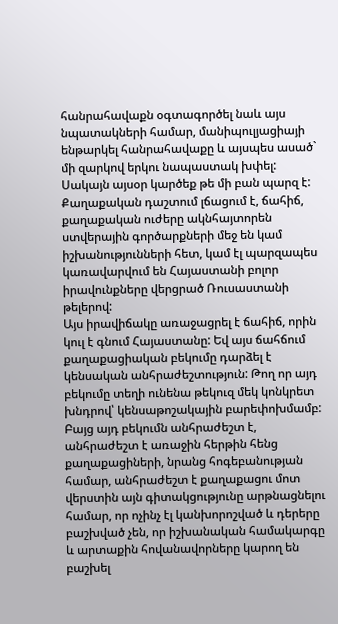հանրահավաքն օգտագործել նաև այս նպատակների համար, մանիպուլյացիայի ենթարկել հանրահավաքը և այսպես ասած` մի զարկով երկու նապաստակ խփել: Սակայն այսօր կարծեք թե մի բան պարզ է: Քաղաքական դաշտում լճացում է, ճահիճ, քաղաքական ուժերը ակնհայտորեն ստվերային գործարքների մեջ են կամ իշխանությունների հետ, կամ էլ պարզապես կառավարվում են Հայաստանի բոլոր իրավունքները վերցրած Ռուսաստանի թելերով:
Այս իրավիճակը առաջացրել է ճահիճ, որին կուլ է գնում Հայաստանը: Եվ այս ճահճում քաղաքացիական բեկումը դարձել է կենսական անհրաժեշտություն: Թող որ այդ բեկումը տեղի ունենա թեկուզ մեկ կոնկրետ խնդրով՝ կենսաթոշակային բարեփոխմամբ: Բայց այդ բեկումն անհրաժեշտ է, անհրաժեշտ է առաջին հերթին հենց քաղաքացիների, նրանց հոգեբանության համար, անհրաժեշտ է քաղաքացու մոտ վերստին այն գիտակցությունը արթնացնելու համար, որ ոչինչ էլ կանխորոշված և դերերը բաշխված չեն, որ իշխանական համակարգը և արտաքին հովանավորները կարող են բաշխել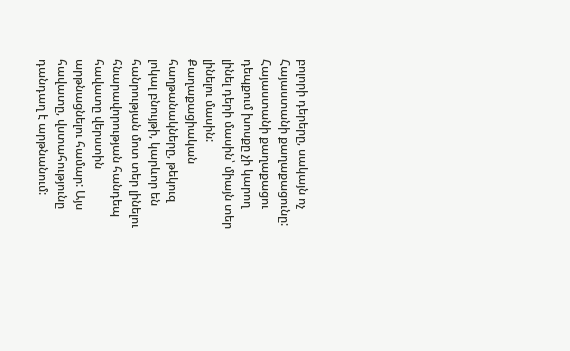բոլորի դերերը, սակայն ոչ Հայաստանի քաղաքացունը: Հայաստանի քաղաքացու դեպքում խոսքը չի կարող լինել դերի մասին՝ միայն տեր լինելու մասին:
Քաղաքացիական հաղթանակները, թեկուզ լոկալ բնույթի, կարևոր են հանրության մոտ տեր լինելու հնարավորության հանդեպ հավատը վերստին արթնացնելու համար: Այս հավատը, վստահությունը դանդաղ է արթնանում: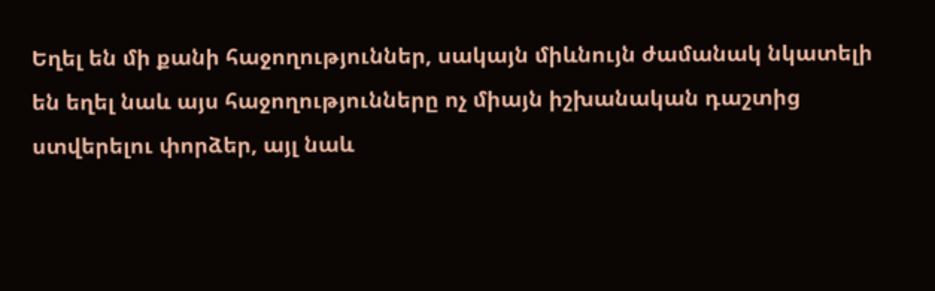Եղել են մի քանի հաջողություններ, սակայն միևնույն ժամանակ նկատելի են եղել նաև այս հաջողությունները ոչ միայն իշխանական դաշտից ստվերելու փորձեր, այլ նաև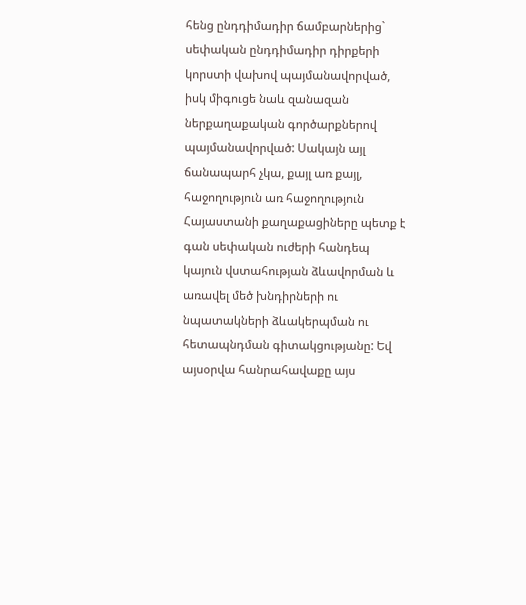հենց ընդդիմադիր ճամբարներից` սեփական ընդդիմադիր դիրքերի կորստի վախով պայմանավորված, իսկ միգուցե նաև զանազան ներքաղաքական գործարքներով պայմանավորված: Սակայն այլ ճանապարհ չկա, քայլ առ քայլ, հաջողություն առ հաջողություն Հայաստանի քաղաքացիները պետք է գան սեփական ուժերի հանդեպ կայուն վստահության ձևավորման և առավել մեծ խնդիրների ու նպատակների ձևակերպման ու հետապնդման գիտակցությանը: Եվ այսօրվա հանրահավաքը այս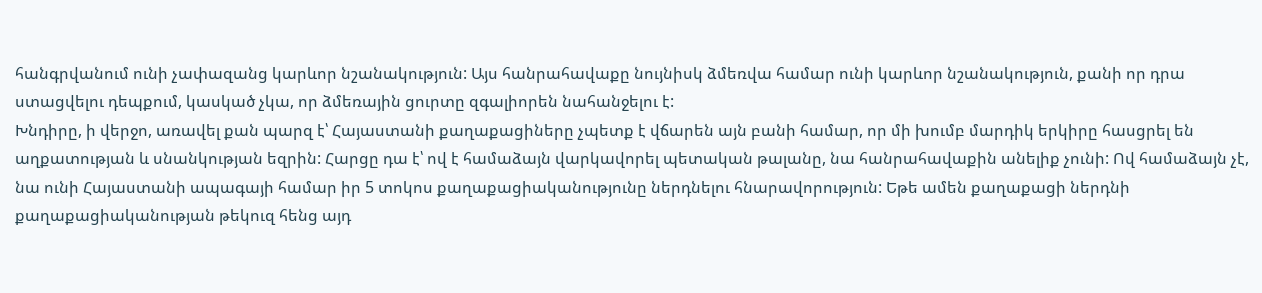հանգրվանում ունի չափազանց կարևոր նշանակություն: Այս հանրահավաքը նույնիսկ ձմեռվա համար ունի կարևոր նշանակություն, քանի որ դրա ստացվելու դեպքում, կասկած չկա, որ ձմեռային ցուրտը զգալիորեն նահանջելու է:
Խնդիրը, ի վերջո, առավել քան պարզ է՝ Հայաստանի քաղաքացիները չպետք է վճարեն այն բանի համար, որ մի խումբ մարդիկ երկիրը հասցրել են աղքատության և սնանկության եզրին: Հարցը դա է՝ ով է համաձայն վարկավորել պետական թալանը, նա հանրահավաքին անելիք չունի: Ով համաձայն չէ, նա ունի Հայաստանի ապագայի համար իր 5 տոկոս քաղաքացիականությունը ներդնելու հնարավորություն: Եթե ամեն քաղաքացի ներդնի քաղաքացիականության թեկուզ հենց այդ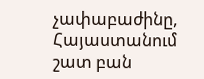չափաբաժինը, Հայաստանում շատ բան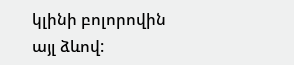կլինի բոլորովին այլ ձևով: